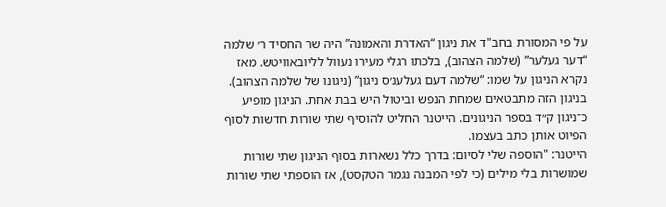על פי המסורת בחב"ד את ניגון “האדרת והאמונה” היה שר החסיד ר׳ שלמה “דער געלער” (שלמה הצהוב), בלכתו רגלי מעירו נעוול לליובאוויטש. מאז נקרא הניגון על שמו: “שלמה דעם געלענ׳ס ניגון” (ניגונו של שלמה הצהוב).
בניגון הזה מתבטאים שמחת הנפש וביטול היש בבת אחת. הניגון מופיע כ־ניגון ק״ד בספר הניגונים. הייטנר החליט להוסיף שתי שורות חדשות לסוף הפיוט אותן כתב בעצמו.
הייטנר: "הוספה שלי לסיום: בדרך כלל נשארות בסוף הניגון שתי שורות שמושרות בלי מילים (כי לפי המבנה נגמר הטקסט), אז הוספתי שתי שורות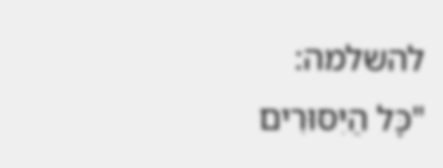להשלמה:
"כָּל הַיִּסּוּרִים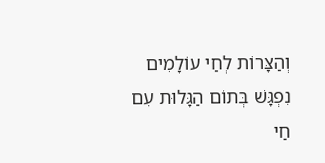וְהַצָּרוֹת לְחַי עוֹלָמִים
נִפְגָּשׁ בְּתוֹם הַגָּלוּת עִם חַי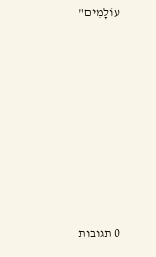עוֹלָמִים"









0 תגובות